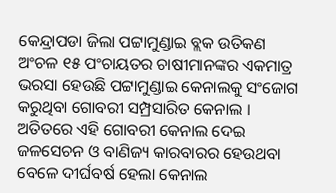କେନ୍ଦ୍ରାପଡା ଜିଲା ପଟ୍ଟାମୁଣ୍ଡାଇ ବ୍ଲକ ଉତିକଣ ଅଂଚଳ ୧୫ ପଂଚାୟତର ଚାଷୀମାନଙ୍କର ଏକମାତ୍ର ଭରସା ହେଉଛି ପଟ୍ଟାମୁଣ୍ଡାଇ କେନାଲକୁ ସଂଜୋଗ କରୁଥିବା ଗୋବରୀ ସମ୍ପ୍ରସାରିତ କେନାଲ । ଅତିତରେ ଏହି ଗୋବରୀ କେନାଲ ଦେଇ ଜଳସେଚନ ଓ ବାଣିଜ୍ୟ କାରବାରର ହେଉଥବା ବେଳେ ଦୀର୍ଘବର୍ଷ ହେଲା କେନାଲ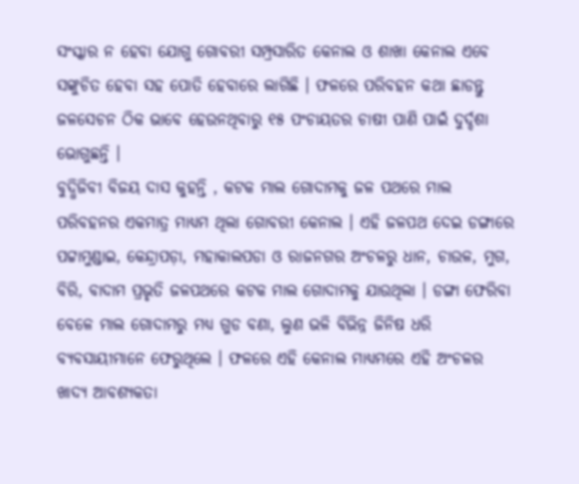ସଂସ୍କାର ନ ହେବା ଯୋଗୁ ଗୋବରୀ ସମ୍ପ୍ରସାରିତ କେନାଲ ଓ ଶାଖା କେନାଲ ଏବେ ସଙ୍କୁଚିତ ହେବା ସହ ପୋତି ହେବାରେ ଲାଗିଛି । ଫଳରେ ପରିବହନ କଥା ଛାଡନ୍ତୁ ଜଳସେଚନ ଠିକ ଭାବେ ହେଉନଥିବାରୁ ୧୫ ପଂଚାୟତର ଚାଷୀ ପାଣି ପାଇଁ ଦୁର୍ଦ୍ଦଶା ଭୋଗୁଛନ୍ତି ।
ବୁଦ୍ଧିଜିବୀ ବିଜୟ ଦାସ କୁହନ୍ତି , କଟକ ମାଲ ଗୋଦାମକୁ ଜଳ ପଥରେ ମାଲ ପରିବହନର ଏକମାତ୍ର ମାଧ୍ୟମ ଥିଲା ଗୋବରୀ କେନାଲ । ଏହି ଜଳପଥ ଦେଇ ଡଙ୍ଗାରେ ପଟ୍ଟାମୁଣ୍ଡାଇ, କେନ୍ଦ୍ରାପଡ଼ା, ମହାକାଲପଡା ଓ ରାଜନଗର ଅଂଚଳରୁ ଧାନ, ଚାଉଳ, ମୁଗ, ବିରି, ବାଦାମ ପ୍ରଭୃତି ଜଳପଥରେ କଟକ ମାଲ ଗୋଦାମକୁ ଯାଉଥିଲା । ଡଙ୍ଗା ଫେରିବା ବେଳେ ମାଲ ଗୋଦାମରୁ ମଧ୍ୟ ଗୁଡ ବଣା, ଲୁଣ ଭଳି ବିଭିନ୍ନ ଜିନିଷ ଧରି ବ୍ୟବସାୟୀମାନେ ଫେରୁଥିଲେ । ଫଳରେ ଏହି କେନାଲ ମାଧ୍ୟମରେ ଏହି ଅଂଚଳର ଖାଦ୍ୟ ଆବଶ୍ୟକତା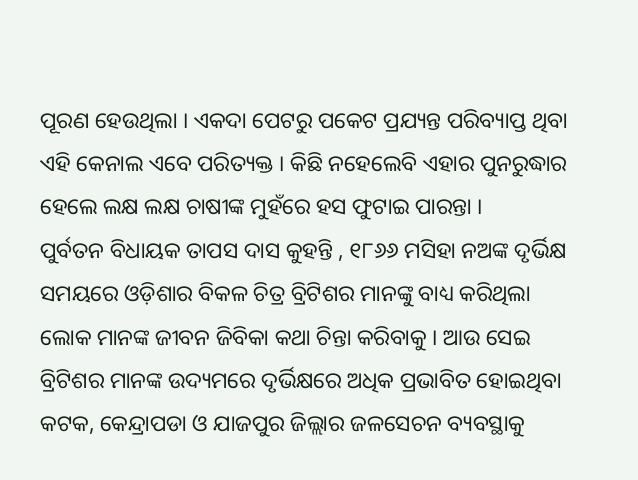ପୂରଣ ହେଉଥିଲା । ଏକଦା ପେଟରୁ ପକେଟ ପ୍ରଯ୍ୟନ୍ତ ପରିବ୍ୟାପ୍ତ ଥିବା ଏହି କେନାଲ ଏବେ ପରିତ୍ୟକ୍ତ । କିଛି ନହେଲେବି ଏହାର ପୁନରୁଦ୍ଧାର ହେଲେ ଲକ୍ଷ ଲକ୍ଷ ଚାଷୀଙ୍କ ମୁହଁରେ ହସ ଫୁଟାଇ ପାରନ୍ତା ।
ପୁର୍ବତନ ବିଧାୟକ ତାପସ ଦାସ କୁହନ୍ତି , ୧୮୬୬ ମସିହା ନଅଙ୍କ ଦୃର୍ଭିକ୍ଷ ସମୟରେ ଓଡ଼ିଶାର ବିକଳ ଚିତ୍ର ବ୍ରିଟିଶର ମାନଙ୍କୁ ବାଧ୍ୟ କରିଥିଲା ଲୋକ ମାନଙ୍କ ଜୀବନ ଜିବିକା କଥା ଚିନ୍ତା କରିବାକୁ । ଆଉ ସେଇ ବ୍ରିଟିଶର ମାନଙ୍କ ଉଦ୍ୟମରେ ଦୃର୍ଭିକ୍ଷରେ ଅଧିକ ପ୍ରଭାବିତ ହୋଇଥିବା କଟକ, କେନ୍ଦ୍ରାପଡା ଓ ଯାଜପୁର ଜିଲ୍ଲାର ଜଳସେଚନ ବ୍ୟବସ୍ଥାକୁ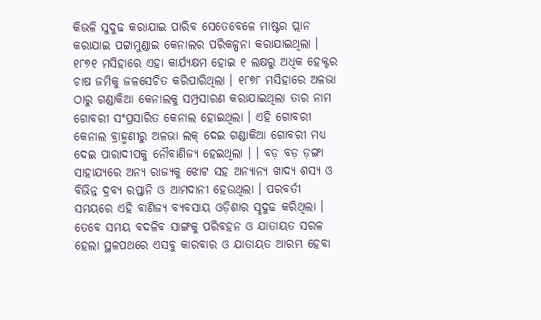କିଭଳି ସୁଦୁଢ କରାଯାଇ ପାରିବ ସେତେବେଳେ ମାଷ୍ଟର ପ୍ଲାନ କରାଯାଇ ପଟ୍ଟାମୁଣ୍ଡାଇ କେନାଲର ପରିକଳ୍ପନା କରାଯାଇଥିଲା । ୧୮୭୧ ମସିହାରେ ଏହା କାର୍ଯ୍ୟକ୍ଷମ ହୋଇ ୧ ଲକ୍ଷରୁ ଅଧିକ ହେକ୍ଟର ଚାଷ ଜମିକୁ ଜଳସେଚିତ କରିପାରିଥିଲା । ୧୮୭୮ ମସିହାରେ ଅଳଭା ଠାରୁ ଗଣ୍ଡାକିଆ କେନାଲକୁ ସମ୍ପ୍ରସାରଣ କରାଯାଇଥିଲା ତାର ନାମ ଗୋବରୀ ସଂପ୍ରସାରିତ କେନାଲ ହୋଇଥିଲା । ଏହି ଗୋବରୀ କେନାଲ ବ୍ରାହ୍ମଣୀରୁ ଅଳଭା ଲକ୍ ଦେଇ ଗଣ୍ଡାକିଆ ଗୋବରୀ ମଧ୍ୟ ଦେଇ ପାରାଦୀପକୁ ନୌବାଣିଜ୍ୟ ହେଇଥିଲା । । ବଡ଼ ବଡ଼ ଡ଼ଙ୍ଗା ସାହାଯ୍ୟରେ ଅନ୍ୟ ରାଜ୍ୟକୁ ଝୋଟ ସହ ଅନ୍ୟାନ୍ୟ ଖାଦ୍ୟ ଶସ୍ୟ ଓ ବିଭିନ୍ନ ଦ୍ରବ୍ୟ ରପ୍ତାନି ଓ ଆମଦାନୀ ହେଉଥିଲା । ପରବର୍ତୀ ସମୟରେ ଏହି ବାଣିଜ୍ୟ ବ୍ୟବସାୟ ଓଡ଼ିଶାର ସୃଦୁଢ କରିଥିଲା । ତେବେ ସମୟ ବଦଳିବ ସାଙ୍ଗକୁ ପରିବହନ ଓ ଯାତାୟତ ସରଳ ହେଲା ସ୍ଥଳପଥରେ ଏସବୁ କାରବାର ଓ ଯାତାୟତ ଆରମ୍ଭ ହେବା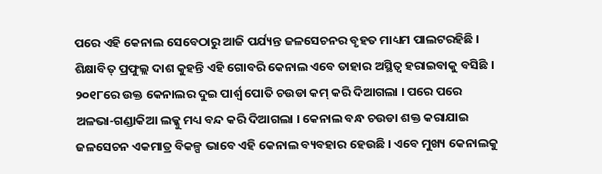ପରେ ଏହି କେନାଲ ସେବେଠାରୁ ଆଜି ପର୍ଯ୍ୟନ୍ତ ଜଳସେଚନର ବୃହତ ମାଧ୍ୟମ ପାଲଟରହିଛି ।
ଶିକ୍ଷାବିତ୍ ପ୍ରଫୁଲ୍ଲ ଦାଶ କୁହନ୍ତି ଏହି ଗୋବରି କେନାଲ ଏବେ ତାହାର ଅସ୍ଥିତ୍ୱ ହରାଇବାକୁ ବସିଛି । ୨୦୧୮ରେ ଉକ୍ତ କେନାଲର ଦୁଇ ପାର୍ଶ୍ୱ ପୋତି ଚଉଡା କମ୍ କରି ଦିଆଗଲା । ପରେ ପରେ ଅଳଭା-ଗଣ୍ଡାକିଆ ଲକ୍କୁ ମଧ୍ୟ ବନ୍ଦ କରି ଦିଆଗଲା । କେନାଲ ବନ୍ଧ ଚଉଡା ଶକ୍ତ କରାଯାଇ ଜଳସେଚନ ଏକମାତ୍ର ବିକଳ୍ପ ଭାବେ ଏହି କେନାଲ ବ୍ୟବହାର ହେଉଛି । ଏବେ ମୁଖ୍ୟ କେନାଲକୁ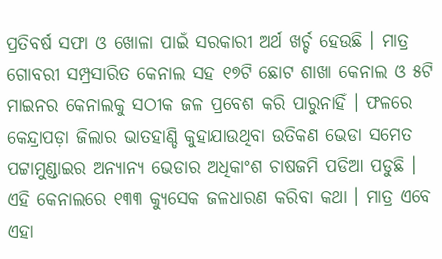ପ୍ରତିବର୍ଷ ସଫା ଓ ଖୋଳା ପାଇଁ ସରକାରୀ ଅର୍ଥ ଖର୍ଚ୍ଚ ହେଉଛି । ମାତ୍ର ଗୋବରୀ ସମ୍ପ୍ରସାରିତ କେନାଲ ସହ ୧୭ଟି ଛୋଟ ଶାଖା କେନାଲ ଓ ୫ଟି ମାଇନର କେନାଲକୁ ସଠୀକ ଜଳ ପ୍ରବେଶ କରି ପାରୁନାହିଁ । ଫଳରେ କେନ୍ଦ୍ରାପଡ଼ା ଜିଲାର ଭାତହାଣ୍ଡି କୁହାଯାଉଥିବା ଉତିକଣ ଭେଡା ସମେତ ପଟ୍ଟାମୁଣ୍ଡାଇର ଅନ୍ୟାନ୍ୟ ଭେଡାର ଅଧିକାଂଶ ଚାଷଜମି ପଡିଆ ପଡୁଛି ।
ଏହି କେନାଲରେ ୧୩୩ କ୍ୟୁସେକ ଜଳଧାରଣ କରିବା କଥା । ମାତ୍ର ଏବେ ଏହା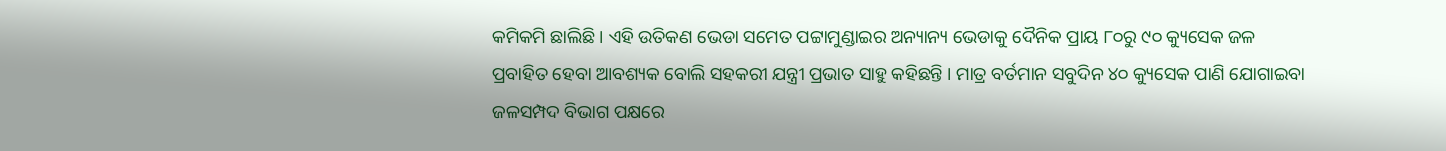କମିକମି ଛାଲିଛି । ଏହି ଉତିକଣ ଭେଡା ସମେତ ପଟ୍ଟାମୁଣ୍ଡାଇର ଅନ୍ୟାନ୍ୟ ଭେଡାକୁ ଦୈନିକ ପ୍ରାୟ ୮୦ରୁ ୯୦ କ୍ୟୁସେକ ଜଳ ପ୍ରବାହିତ ହେବା ଆବଶ୍ୟକ ବୋଲି ସହକରୀ ଯନ୍ତ୍ରୀ ପ୍ରଭାତ ସାହୁ କହିଛନ୍ତି । ମାତ୍ର ବର୍ତମାନ ସବୁଦିନ ୪୦ କ୍ୟୁସେକ ପାଣି ଯୋଗାଇବା ଜଳସମ୍ପଦ ବିଭାଗ ପକ୍ଷରେ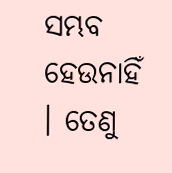ସମ୍ଭବ ହେଉନାହିଁ । ତେଣୁ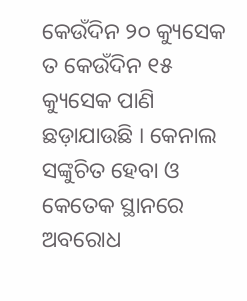କେଉଁଦିନ ୨୦ କ୍ୟୁସେକ ତ କେଉଁଦିନ ୧୫ କ୍ୟୁସେକ ପାଣି ଛଡ଼ାଯାଉଛି । କେନାଲ ସଙ୍କୁଚିତ ହେବା ଓ କେତେକ ସ୍ଥାନରେ ଅବରୋଧ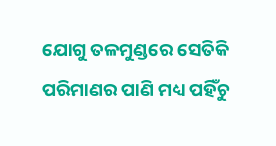ଯୋଗୁ ତଳମୁଣ୍ଡରେ ସେତିକି ପରିମାଣର ପାଣି ମଧ୍ୟ ପହିଁଚୁ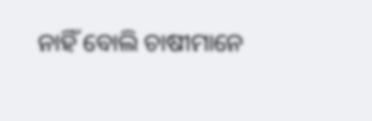ନାହିଁ ବୋଲି ଚାଷୀମାନେ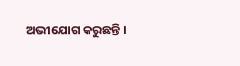ଅଭୀଯୋଗ କରୁଛନ୍ତି ।